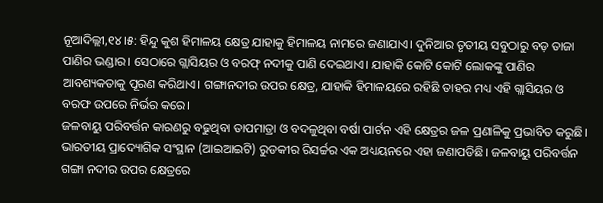ନୂଆଦିଲ୍ଲୀ,୧୪।୫: ହିନ୍ଦୁ କୁଶ ହିମାଳୟ କ୍ଷେତ୍ର ଯାହାକୁ ହିମାଳୟ ନାମରେ ଜଣାଯାଏ। ଦୁନିଆର ତୃତୀୟ ସବୁଠାରୁ ବଡ଼ ତାଜା ପାଣିର ଭଣ୍ଡାର। ସେଠାରେ ଗ୍ଲାସିୟର ଓ ବରଫ୍ ନଦୀକୁ ପାଣି ଦେଇଥାଏ। ଯାହାକି କୋଟି କୋଟି ଲୋକଙ୍କୁ ପାଣିର ଆବଶ୍ୟକତାକୁ ପୂରଣ କରିଥାଏ। ଗଙ୍ଗାନଦୀର ଉପର କ୍ଷେତ୍ର, ଯାହାକି ହିମାଳୟରେ ରହିଛି ତାହର ମଧ୍ୟ ଏହି ଗ୍ଲାସିୟର ଓ ବରଫ ଉପରେ ନିର୍ଭର କରେ।
ଜଳବାୟୁ ପରିବର୍ତ୍ତନ କାରଣରୁ ବଢୁଥିବା ତାପମାତ୍ରା ଓ ବଦଳୁଥିବା ବର୍ଷା ପାର୍ଟନ ଏହି କ୍ଷେତ୍ରର ଜଳ ପ୍ରଣାଳିକୁ ପ୍ରଭାବିତ କରୁଛି। ଭାରତୀୟ ପ୍ରାଦ୍ୟୋଗିକ ସଂସ୍ଥାନ (ଆଇଆଇଟି) ରୁଡକୀର ରିସର୍ଚ୍ଚର ଏକ ଅଧ୍ୟୟନରେ ଏହା ଜଣାପଡିଛି। ଜଳବାୟୁ ପରିବର୍ତ୍ତନ ଗଙ୍ଗା ନଦୀର ଉପର କ୍ଷେତ୍ରରେ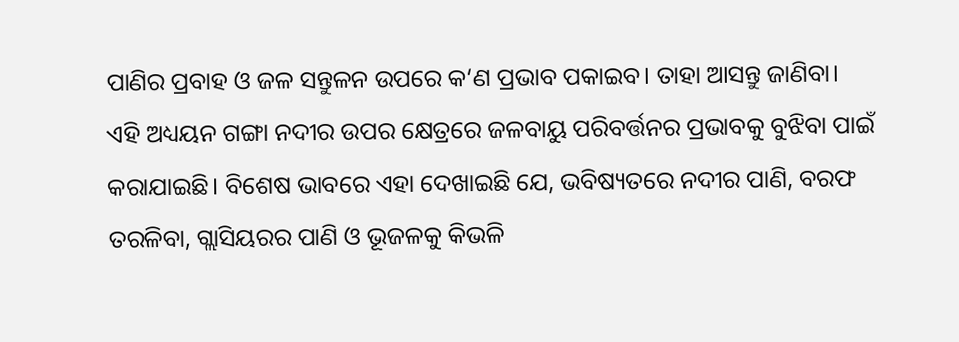ପାଣିର ପ୍ରବାହ ଓ ଜଳ ସନ୍ତୁଳନ ଉପରେ କ‘ଣ ପ୍ରଭାବ ପକାଇବ। ତାହା ଆସନ୍ତୁ ଜାଣିବା।
ଏହି ଅଧ୍ୟୟନ ଗଙ୍ଗା ନଦୀର ଉପର କ୍ଷେତ୍ରରେ ଜଳବାୟୁ ପରିବର୍ତ୍ତନର ପ୍ରଭାବକୁ ବୁଝିବା ପାଇଁ କରାଯାଇଛି। ବିଶେଷ ଭାବରେ ଏହା ଦେଖାଇଛି ଯେ, ଭବିଷ୍ୟତରେ ନଦୀର ପାଣି, ବରଫ ତରଳିବା, ଗ୍ଲାସିୟରର ପାଣି ଓ ଭୂଜଳକୁ କିଭଳି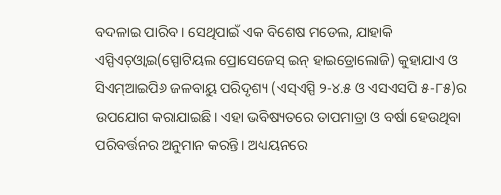ବଦଳାଇ ପାରିବ। ସେଥିପାଇଁ ଏକ ବିଶେଷ ମଡେଲ, ଯାହାକି ଏସ୍ପିଏଚ୍ଓ୍ବାଇ(ସ୍ପୋଟିୟଲ ପ୍ରୋସେଜେସ୍ ଇନ୍ ହାଇଡ୍ରୋଲୋଜି) କୁହାଯାଏ ଓ ସିଏମ୍ଆଇପି୬ ଜଳବାୟୁ ପରିଦୃଶ୍ୟ (ଏସ୍ଏସ୍ପି ୨-୪.୫ ଓ ଏସଏସପି ୫-୮୫)ର ଉପଯୋଗ କରାଯାଇଛି। ଏହା ଭବିଷ୍ୟତରେ ତାପମାତ୍ରା ଓ ବର୍ଷା ହେଉଥିବା ପରିବର୍ତ୍ତନର ଅନୁମାନ କରନ୍ତି। ଅଧ୍ୟୟନରେ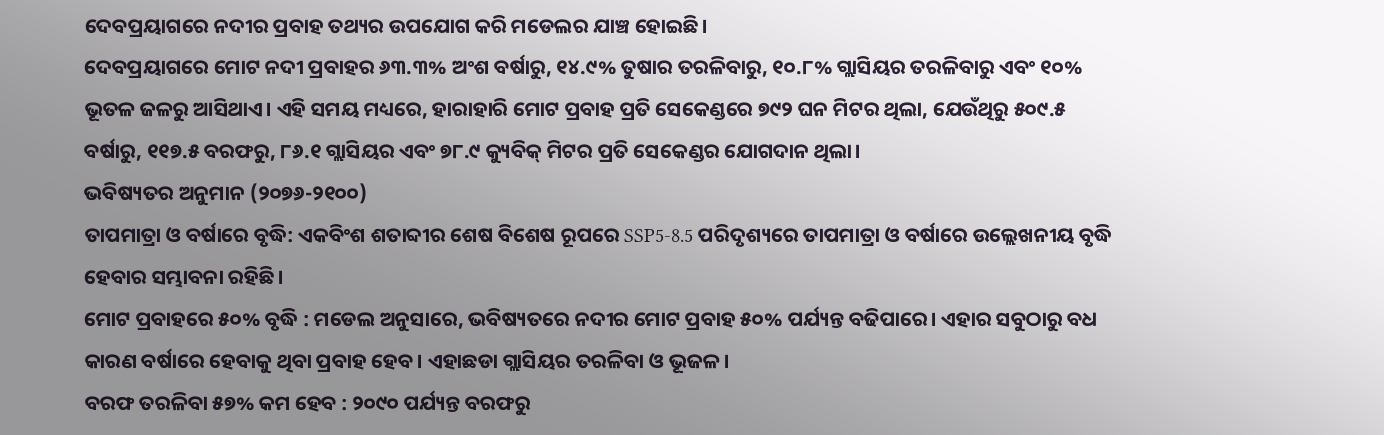ଦେବପ୍ରୟାଗରେ ନଦୀର ପ୍ରବାହ ତଥ୍ୟର ଉପଯୋଗ କରି ମଡେଲର ଯାଞ୍ଚ ହୋଇଛି।
ଦେବପ୍ରୟାଗରେ ମୋଟ ନଦୀ ପ୍ରବାହର ୬୩.୩% ଅଂଶ ବର୍ଷାରୁ, ୧୪.୯% ତୁଷାର ତରଳିବାରୁ, ୧୦.୮% ଗ୍ଲାସିୟର ତରଳିବାରୁ ଏବଂ ୧୦% ଭୂତଳ ଜଳରୁ ଆସିଥାଏ। ଏହି ସମୟ ମଧ୍ୟରେ, ହାରାହାରି ମୋଟ ପ୍ରବାହ ପ୍ରତି ସେକେଣ୍ଡରେ ୭୯୨ ଘନ ମିଟର ଥିଲା, ଯେଉଁଥିରୁ ୫୦୯.୫ ବର୍ଷାରୁ, ୧୧୭.୫ ବରଫରୁ, ୮୬.୧ ଗ୍ଲାସିୟର ଏବଂ ୭୮.୯ କ୍ୟୁବିକ୍ ମିଟର ପ୍ରତି ସେକେଣ୍ଡର ଯୋଗଦାନ ଥିଲା।
ଭବିଷ୍ୟତର ଅନୁମାନ (୨୦୭୬-୨୧୦୦)
ତାପମାତ୍ରା ଓ ବର୍ଷାରେ ବୃଦ୍ଧି: ଏକବିଂଶ ଶତାବ୍ଦୀର ଶେଷ ବିଶେଷ ରୂପରେ SSP5-8.5 ପରିଦୃଶ୍ୟରେ ତାପମାତ୍ରା ଓ ବର୍ଷାରେ ଉଲ୍ଲେଖନୀୟ ବୃଦ୍ଧି ହେବାର ସମ୍ଭାବନା ରହିଛି।
ମୋଟ ପ୍ରବାହରେ ୫୦% ବୃଦ୍ଧି : ମଡେଲ ଅନୁସାରେ, ଭବିଷ୍ୟତରେ ନଦୀର ମୋଟ ପ୍ରବାହ ୫୦% ପର୍ଯ୍ୟନ୍ତ ବଢିପାରେ। ଏହାର ସବୁଠାରୁ ବଧ କାରଣ ବର୍ଷାରେ ହେବାକୁ ଥିବା ପ୍ରବାହ ହେବ। ଏହାଛଡା ଗ୍ଲାସିୟର ତରଳିବା ଓ ଭୂଜଳ।
ବରଫ ତରଳିବା ୫୭% କମ ହେବ : ୨୦୯୦ ପର୍ଯ୍ୟନ୍ତ ବରଫରୁ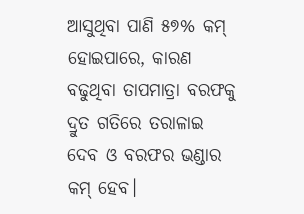ଆସୁଥିବା ପାଣି ୫୭% କମ୍ ହୋଇପାରେ, କାରଣ ବଢୁଥିବା ତାପମାତ୍ରା ବରଫକୁ ଦ୍ରୁତ ଗତିରେ ତରାଳାଇ ଦେବ ଓ ବରଫର ଭଣ୍ଡାର କମ୍ ହେବ।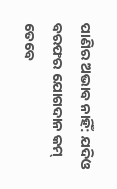ପାଣିର ଅଭାବ ନାହିଁ: ଯଦିଓ ବରଫର ଯୋଗଦାନ କମ୍ ତେବେ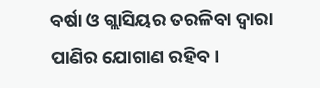ବର୍ଷା ଓ ଗ୍ଲାସିୟର ତରଳିବା ଦ୍ବାରା ପାଣିର ଯୋଗାଣ ରହିବ।